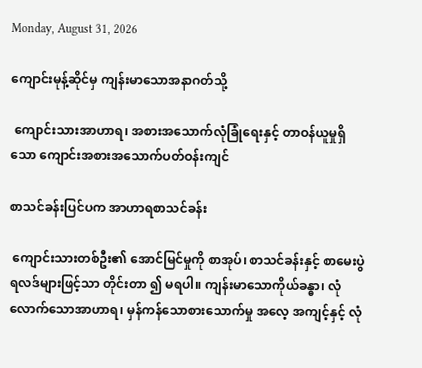Monday, August 31, 2026

ကျောင်းမုန့်ဆိုင်မှ ကျန်းမာသောအနာဂတ်သို့

 ကျောင်းသားအာဟာရ၊ အစားအသောက်လုံခြုံရေးနှင့် တာဝန်ယူမှုရှိသော ကျောင်းအစားအသောက်ပတ်ဝန်းကျင်

စာသင်ခန်းပြင်ပက အာဟာရစာသင်ခန်း

 ကျောင်းသားတစ်ဦး၏ အောင်မြင်မှုကို စာအုပ်၊ စာသင်ခန်းနှင့် စာမေးပွဲရလဒ်များဖြင့်သာ တိုင်းတာ ၍ မရပါ။ ကျန်းမာသောကိုယ်ခန္ဓာ၊ လုံလောက်သောအာဟာရ၊ မှန်ကန်သောစားသောက်မှု အလေ့ အကျင့်နှင့် လုံ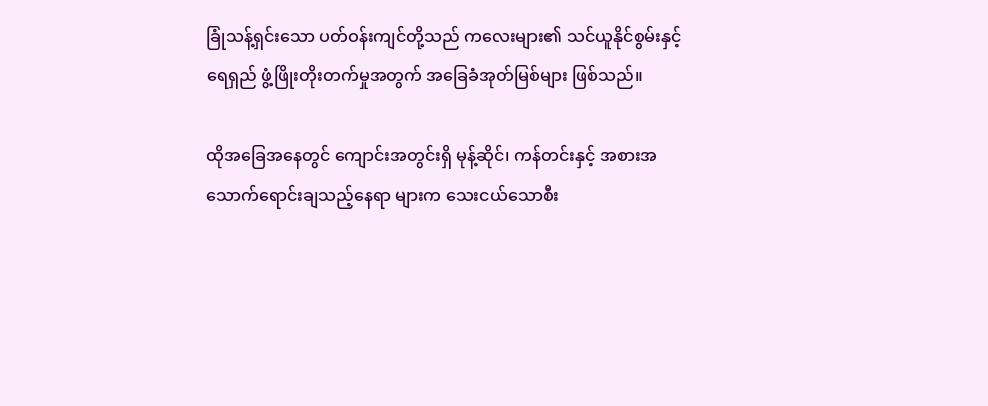ခြုံသန့်ရှင်းသော ပတ်ဝန်းကျင်တို့သည် ကလေးများ၏ သင်ယူနိုင်စွမ်းနှင့် ရေရှည် ဖွံ့ဖြိုးတိုးတက်မှုအတွက် အခြေခံအုတ်မြစ်များ ဖြစ်သည်။

ထိုအခြေအနေတွင် ကျောင်းအတွင်းရှိ မုန့်ဆိုင်၊ ကန်တင်းနှင့် အစားအသောက်ရောင်းချသည့်နေရာ များက သေးငယ်သောစီး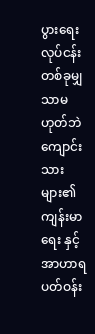ပွားရေးလုပ်ငန်းတစ်ခုမျှသာမဟုတ်ဘဲ ကျောင်းသားများ၏ ကျန်းမာရေး နှင့် အာဟာရပတ်ဝန်း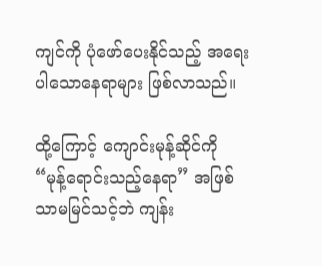ကျင်ကို ပုံဖော်ပေးနိုင်သည့် အရေးပါသောနေရာများ ဖြစ်လာသည်။

ထို့ကြောင့် ကျောင်းမုန့်ဆိုင်ကို “မုန့်ရောင်းသည့်နေရာ” အဖြစ်သာမမြင်သင့်ဘဲ ကျန်း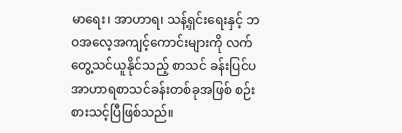မာရေး၊ အာဟာရ၊ သန့်ရှင်းရေးနှင့် ဘဝအလေ့အကျင့်ကောင်းများကို လက်တွေ့သင်ယူနိုင်သည့် စာသင် ခန်းပြင်ပ အာဟာရစာသင်ခန်းတစ်ခုအဖြစ် စဉ်းစားသင့်ပြီဖြစ်သည်။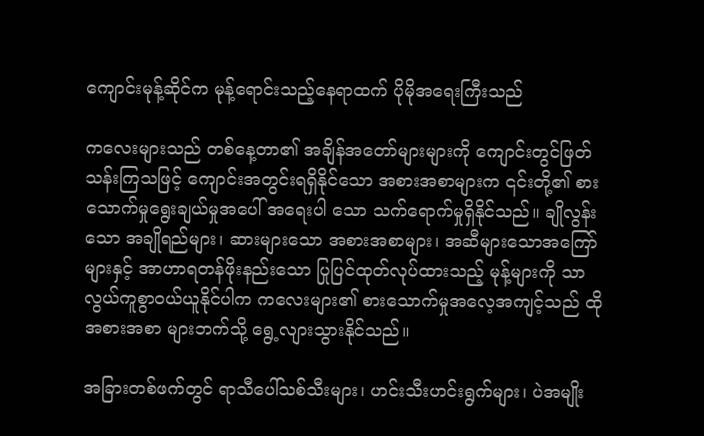ကျောင်းမုန့်ဆိုင်က မုန့်ရောင်းသည့်နေရာထက် ပိုမိုအရေးကြီးသည်

ကလေးများသည် တစ်နေ့တာ၏ အချိန်အတော်များများကို ကျောင်းတွင်ဖြတ်သန်းကြသဖြင့် ကျောင်းအတွင်းရရှိနိုင်သော အစားအစာများက ၎င်းတို့၏ စားသောက်မှုရွေးချယ်မှုအပေါ် အရေးပါ သော သက်ရောက်မှုရှိနိုင်သည်။ ချိုလွန်းသော အချိုရည်များ၊ ဆားများသော အစားအစာများ၊ အဆီများသောအကြော်များနှင့် အာဟာရတန်ဖိုးနည်းသော ပြုပြင်ထုတ်လုပ်ထားသည့် မုန့်များကို သာ လွယ်ကူစွာဝယ်ယူနိုင်ပါက ကလေးများ၏ စားသောက်မှုအလေ့အကျင့်သည် ထိုအစားအစာ များဘက်သို့ ရွေ့လျားသွားနိုင်သည်။

အခြားတစ်ဖက်တွင် ရာသီပေါ်သစ်သီးများ၊ ဟင်းသီးဟင်းရွက်များ၊ ပဲအမျိုး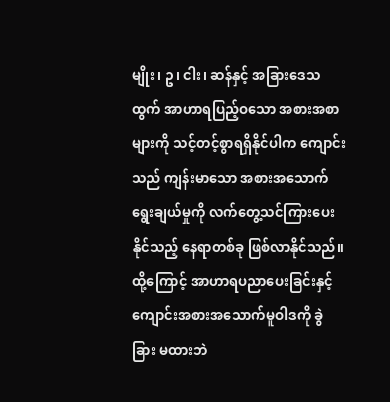မျိုး၊ ဥ၊ ငါး၊ ဆန်နှင့် အခြားဒေသထွက် အာဟာရပြည့်ဝသော အစားအစာများကို သင့်တင့်စွာရရှိနိုင်ပါက ကျောင်းသည် ကျန်းမာသော အစားအသောက်ရွေးချယ်မှုကို လက်တွေ့သင်ကြားပေးနိုင်သည့် နေရာတစ်ခု ဖြစ်လာနိုင်သည်။ ထို့ကြောင့် အာဟာရပညာပေးခြင်းနှင့် ကျောင်းအစားအသောက်မူဝါဒကို ခွဲခြား မထားဘဲ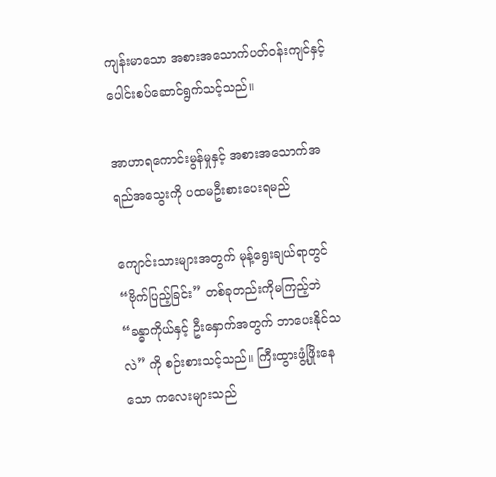ကျန်းမာသော အစားအသောက်ပတ်ဝန်းကျင်နှင့် ပေါင်းစပ်ဆောင်ရွက်သင့်သည်။

အာဟာရကောင်းမွန်မှုနှင့် အစားအသောက်အရည်အသွေးကို ပထမဦးစားပေးရမည်

ကျောင်းသားများအတွက် မုန့်ရွေးချယ်ရာတွင် “ဗိုက်ပြည့်ခြင်း” တစ်ခုတည်းကိုမကြည့်ဘဲ “ခန္ဓာကိုယ်နှင့် ဦးနှောက်အတွက် ဘာပေးနိုင်သလဲ” ကို စဉ်းစားသင့်သည်။ ကြီးထွားဖွံ့ဖြိုးနေသော ကလေးများသည်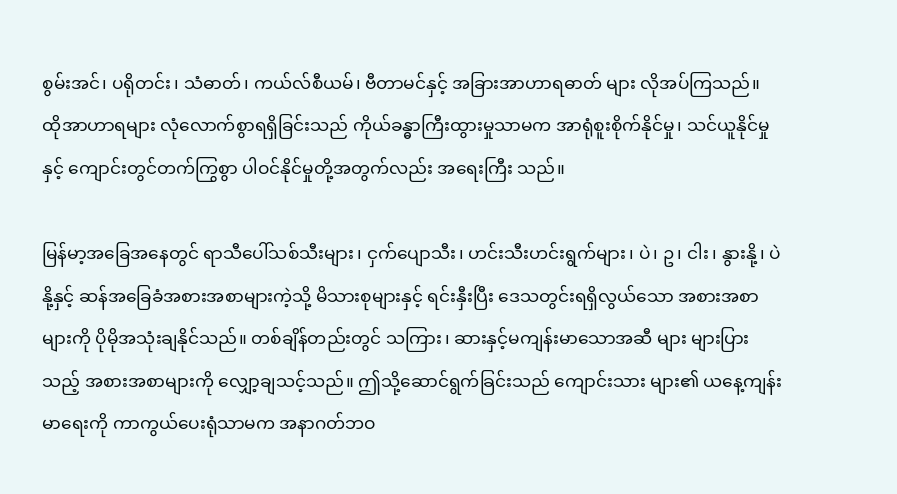စွမ်းအင်၊ ပရိုတင်း၊ သံဓာတ်၊ ကယ်လ်စီယမ်၊ ဗီတာမင်နှင့် အခြားအာဟာရဓာတ် များ လိုအပ်ကြသည်။ ထိုအာဟာရများ လုံလောက်စွာရရှိခြင်းသည် ကိုယ်ခန္ဓာကြီးထွားမှုသာမက အာရုံစူးစိုက်နိုင်မှု၊ သင်ယူနိုင်မှုနှင့် ကျောင်းတွင်တက်ကြွစွာ ပါဝင်နိုင်မှုတို့အတွက်လည်း အရေးကြီး သည်။

မြန်မာ့အခြေအနေတွင် ရာသီပေါ်သစ်သီးများ၊ ငှက်ပျောသီး၊ ဟင်းသီးဟင်းရွက်များ၊ ပဲ၊ ဥ၊ ငါး၊ နွားနို့၊ ပဲနို့နှင့် ဆန်အခြေခံအစားအစာများကဲ့သို့ မိသားစုများနှင့် ရင်းနှီးပြီး ဒေသတွင်းရရှိလွယ်သော အစားအစာများကို ပိုမိုအသုံးချနိုင်သည်။ တစ်ချိန်တည်းတွင် သကြား၊ ဆားနှင့်မကျန်းမာသောအဆီ များ များပြားသည့် အစားအစာများကို လျှော့ချသင့်သည်။ ဤသို့ဆောင်ရွက်ခြင်းသည် ကျောင်းသား များ၏ ယနေ့ကျန်းမာရေးကို ကာကွယ်ပေးရုံသာမက အနာဂတ်ဘဝ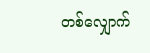တစ်လျှောက်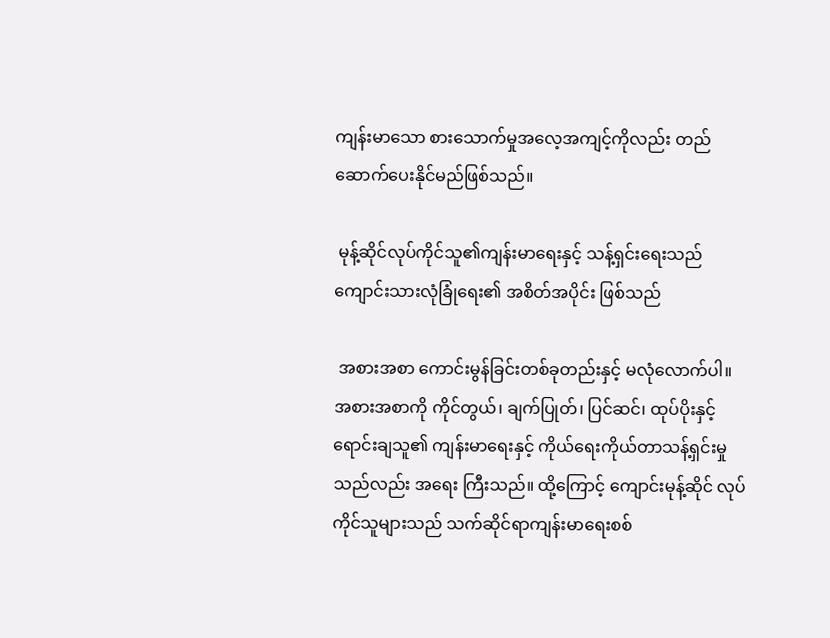ကျန်းမာသော စားသောက်မှုအလေ့အကျင့်ကိုလည်း တည်ဆောက်ပေးနိုင်မည်ဖြစ်သည်။

 မုန့်ဆိုင်လုပ်ကိုင်သူ၏ကျန်းမာရေးနှင့် သန့်ရှင်းရေးသည် ကျောင်းသားလုံခြုံရေး၏ အစိတ်အပိုင်း ဖြစ်သည်

 အစားအစာ ကောင်းမွန်ခြင်းတစ်ခုတည်းနှင့် မလုံလောက်ပါ။ အစားအစာကို ကိုင်တွယ်၊ ချက်ပြုတ်၊ ပြင်ဆင်၊ ထုပ်ပိုးနှင့် ရောင်းချသူ၏ ကျန်းမာရေးနှင့် ကိုယ်ရေးကိုယ်တာသန့်ရှင်းမှုသည်လည်း အရေး ကြီးသည်။ ထို့ကြောင့် ကျောင်းမုန့်ဆိုင် လုပ်ကိုင်သူများသည် သက်ဆိုင်ရာကျန်းမာရေးစစ်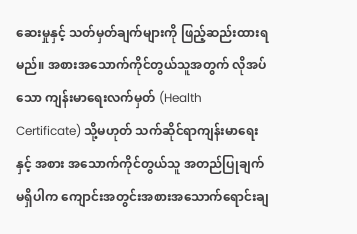ဆေးမှုနှင့် သတ်မှတ်ချက်များကို ဖြည့်ဆည်းထားရမည်။ အစားအသောက်ကိုင်တွယ်သူအတွက် လိုအပ်သော ကျန်းမာရေးလက်မှတ် (Health Certificate) သို့မဟုတ် သက်ဆိုင်ရာကျန်းမာရေးနှင့် အစား အသောက်ကိုင်တွယ်သူ အတည်ပြုချက်မရှိပါက ကျောင်းအတွင်းအစားအသောက်ရောင်းချ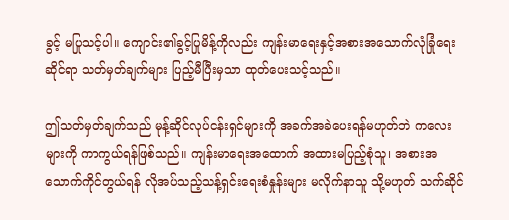ခွင့် မပြုသင့်ပါ။ ကျောင်း၏ခွင့်ပြုမိန့်ကိုလည်း ကျန်းမာရေးနှင့်အစားအသောက်လုံခြုံရေးဆိုင်ရာ သတ်မှတ်ချက်များ ပြည့်မီပြီးမှသာ ထုတ်ပေးသင့်သည်။

ဤသတ်မှတ်ချက်သည် မုန့်ဆိုင်လုပ်ငန်းရှင်များကို အခက်အခဲပေးရန်မဟုတ်ဘဲ ကလေးများကို ကာကွယ်ရန်ဖြစ်သည်။ ကျန်းမာရေးအထောက် အထားမပြည့်စုံသူ၊ အစားအသောက်ကိုင်တွယ်ရန် လိုအပ်သည့်သန့်ရှင်းရေးစံနှုန်းများ မလိုက်နာသူ သို့မဟုတ် သက်ဆိုင်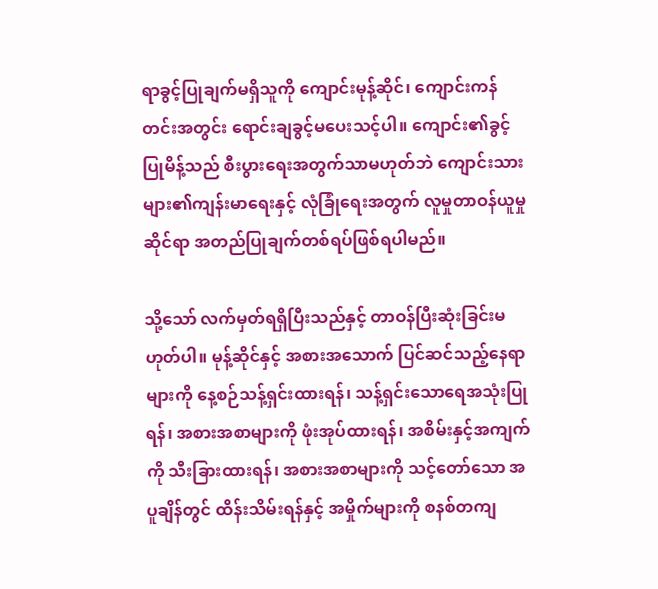ရာခွင့်ပြုချက်မရှိသူကို ကျောင်းမုန့်ဆိုင်၊ ကျောင်းကန်တင်းအတွင်း ရောင်းချခွင့်မပေးသင့်ပါ။ ကျောင်း၏ခွင့်ပြုမိန့်သည် စီးပွားရေးအတွက်သာမဟုတ်ဘဲ ကျောင်းသားများ၏ကျန်းမာရေးနှင့် လုံခြုံရေးအတွက် လူမှုတာဝန်ယူမှုဆိုင်ရာ အတည်ပြုချက်တစ်ရပ်ဖြစ်ရပါမည်။

သို့သော် လက်မှတ်ရရှိပြီးသည်နှင့် တာဝန်ပြီးဆုံးခြင်းမဟုတ်ပါ။ မုန့်ဆိုင်နှင့် အစားအသောက် ပြင်ဆင်သည့်နေရာများကို နေ့စဉ်သန့်ရှင်းထားရန်၊ သန့်ရှင်းသောရေအသုံးပြုရန်၊ အစားအစာများကို ဖုံးအုပ်ထားရန်၊ အစိမ်းနှင့်အကျက်ကို သီးခြားထားရန်၊ အစားအစာများကို သင့်တော်သော အပူချိန်တွင် ထိန်းသိမ်းရန်နှင့် အမှိုက်များကို စနစ်တကျ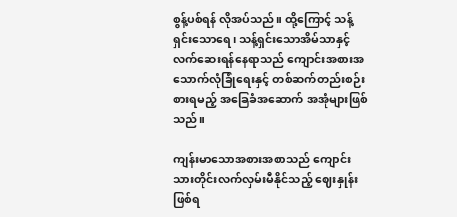စွန့်ပစ်ရန် လိုအပ်သည်။ ထို့ကြောင့် သန့်ရှင်းသောရေ၊ သန့်ရှင်းသောအိမ်သာနှင့် လက်ဆေးရန်နေရာသည် ကျောင်းအစားအသောက်လုံခြုံရေးနှင့် တစ်ဆက်တည်းစဉ်းစားရမည့် အခြေခံအဆောက် အအုံများဖြစ်သည်။

ကျန်းမာသောအစားအစာသည် ကျောင်းသားတိုင်းလက်လှမ်းမီနိုင်သည့် ဈေးနှုန်းဖြစ်ရ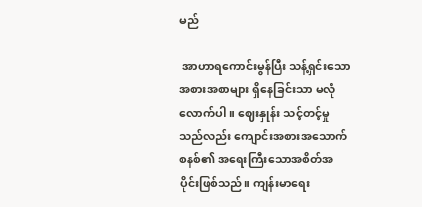မည်

 အာဟာရကောင်းမွန်ပြီး သန့်ရှင်းသောအစားအစာများ ရှိနေခြင်းသာ မလုံလောက်ပါ။ ဈေးနှုန်း သင့်တင့်မှုသည်လည်း ကျောင်းအစားအသောက်စနစ်၏ အရေးကြီးသောအစိတ်အပိုင်းဖြစ်သည်။ ကျန်းမာရေး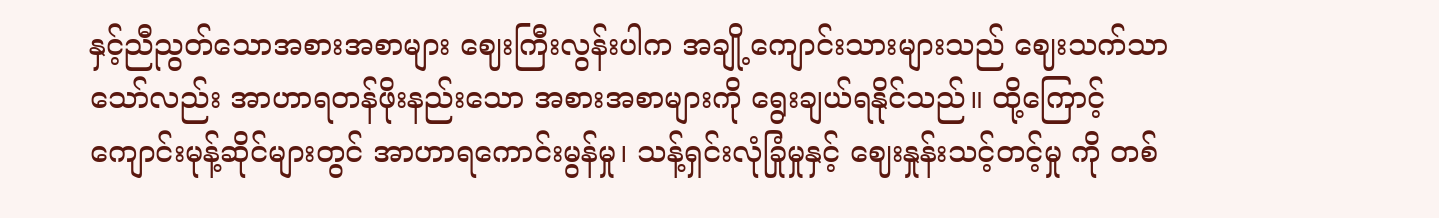နှင့်ညီညွတ်သောအစားအစာများ ဈေးကြီးလွန်းပါက အချို့ကျောင်းသားများသည် ဈေးသက်သာသော်လည်း အာဟာရတန်ဖိုးနည်းသော အစားအစာများကို ရွေးချယ်ရနိုင်သည်။ ထို့ကြောင့် ကျောင်းမုန့်ဆိုင်များတွင် အာဟာရကောင်းမွန်မှု၊ သန့်ရှင်းလုံခြုံမှုနှင့် ဈေးနှုန်းသင့်တင့်မှု ကို တစ်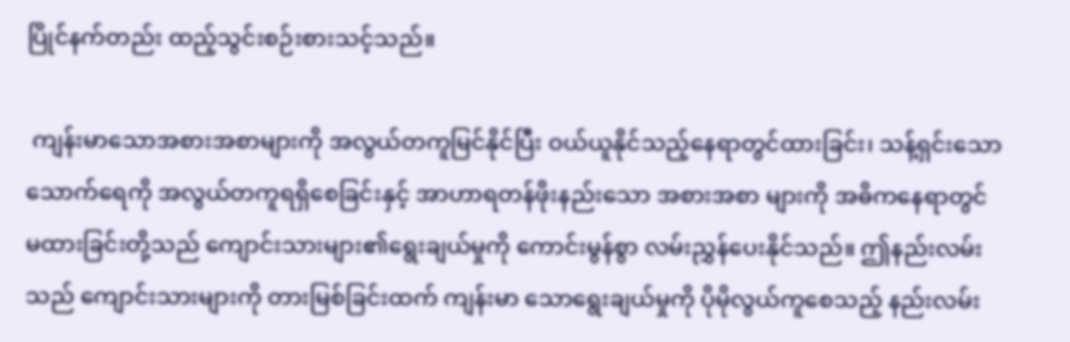ပြိုင်နက်တည်း ထည့်သွင်းစဉ်းစားသင့်သည်။

 ကျန်းမာသောအစားအစာများကို အလွယ်တကူမြင်နိုင်ပြီး ဝယ်ယူနိုင်သည့်နေရာတွင်ထားခြင်း၊ သန့်ရှင်းသောသောက်ရေကို အလွယ်တကူရရှိစေခြင်းနှင့် အာဟာရတန်ဖိုးနည်းသော အစားအစာ များကို အဓိကနေရာတွင် မထားခြင်းတို့သည် ကျောင်းသားများ၏ရွေးချယ်မှုကို ကောင်းမွန်စွာ လမ်းညွှန်ပေးနိုင်သည်။ ဤနည်းလမ်းသည် ကျောင်းသားများကို တားမြစ်ခြင်းထက် ကျန်းမာ သောရွေးချယ်မှုကို ပိုမိုလွယ်ကူစေသည့် နည်းလမ်း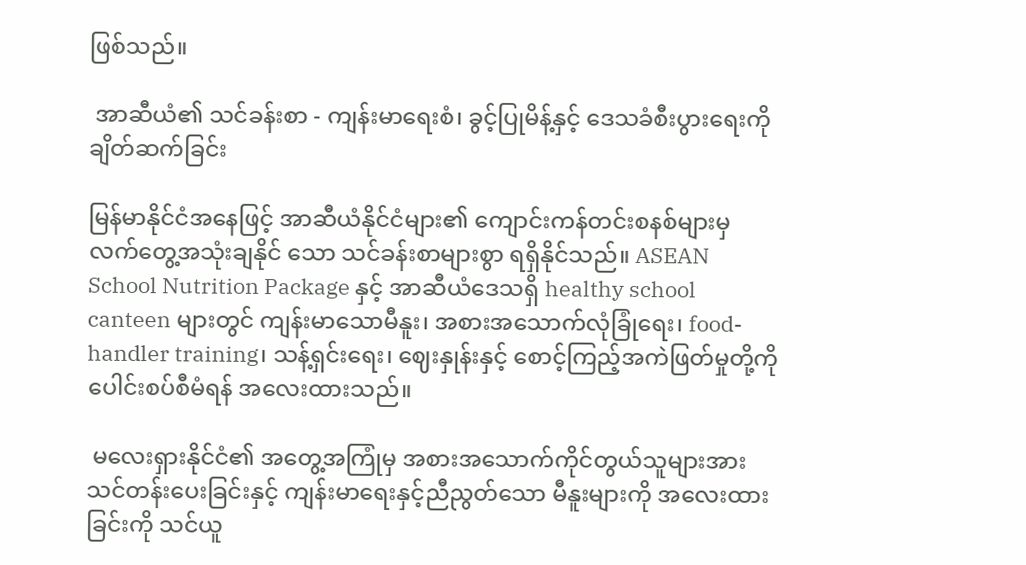ဖြစ်သည်။

 အာဆီယံ၏ သင်ခန်းစာ - ကျန်းမာရေးစံ၊ ခွင့်ပြုမိန့်နှင့် ဒေသခံစီးပွားရေးကို ချိတ်ဆက်ခြင်း

မြန်မာနိုင်ငံအနေဖြင့် အာဆီယံနိုင်ငံများ၏ ကျောင်းကန်တင်းစနစ်များမှ လက်တွေ့အသုံးချနိုင် သော သင်ခန်းစာများစွာ ရရှိနိုင်သည်။ ASEAN School Nutrition Package နှင့် အာဆီယံဒေသရှိ healthy school canteen များတွင် ကျန်းမာသောမီနူး၊ အစားအသောက်လုံခြုံရေး၊ food-handler training၊ သန့်ရှင်းရေး၊ ဈေးနှုန်းနှင့် စောင့်ကြည့်အကဲဖြတ်မှုတို့ကို ပေါင်းစပ်စီမံရန် အလေးထားသည်။

 မလေးရှားနိုင်ငံ၏ အတွေ့အကြုံမှ အစားအသောက်ကိုင်တွယ်သူများအား သင်တန်းပေးခြင်းနှင့် ကျန်းမာရေးနှင့်ညီညွတ်သော မီနူးများကို အလေးထားခြင်းကို သင်ယူ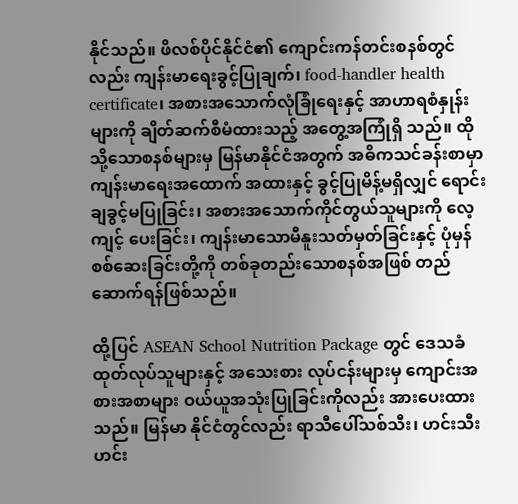နိုင်သည်။ ဖိလစ်ပိုင်နိုင်ငံ၏ ကျောင်းကန်တင်းစနစ်တွင်လည်း ကျန်းမာရေးခွင့်ပြုချက်၊ food-handler health certificate၊ အစားအသောက်လုံခြုံရေးနှင့် အာဟာရစံနှုန်းများကို ချိတ်ဆက်စီမံထားသည့် အတွေ့အကြုံရှိ သည်။ ထိုသို့သောစနစ်များမှ မြန်မာနိုင်ငံအတွက် အဓိကသင်ခန်းစာမှာ ကျန်းမာရေးအထောက် အထားနှင့် ခွင့်ပြုမိန့်မရှိလျှင် ရောင်းချခွင့်မပြုခြင်း၊ အစားအသောက်ကိုင်တွယ်သူများကို လေ့ကျင့် ပေးခြင်း၊ ကျန်းမာသောမီနူးသတ်မှတ်ခြင်းနှင့် ပုံမှန်စစ်ဆေးခြင်းတို့ကို တစ်ခုတည်းသောစနစ်အဖြစ် တည်ဆောက်ရန်ဖြစ်သည်။

ထို့ပြင် ASEAN School Nutrition Package တွင် ဒေသခံထုတ်လုပ်သူများနှင့် အသေးစား လုပ်ငန်းများမှ ကျောင်းအစားအစာများ ဝယ်ယူအသုံးပြုခြင်းကိုလည်း အားပေးထားသည်။ မြန်မာ နိုင်ငံတွင်လည်း ရာသီပေါ်သစ်သီး၊ ဟင်းသီးဟင်း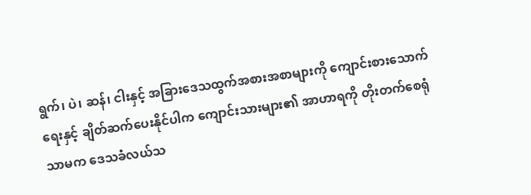ရွက်၊ ပဲ၊ ဆန်၊ ငါးနှင့် အခြားဒေသထွက်အစားအစာများကို ကျောင်းစားသောက်ရေးနှင့် ချိတ်ဆက်ပေးနိုင်ပါက ကျောင်းသားများ၏ အာဟာရကို တိုးတက်စေရုံသာမက ဒေသခံလယ်သ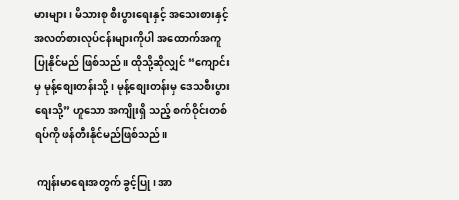မားများ၊ မိသားစု စီးပွားရေးနှင့် အသေးစားနှင့်အလတ်စားလုပ်ငန်းများကိုပါ အထောက်အကူပြုနိုင်မည် ဖြစ်သည်။ ထိုသို့ဆိုလျှင် “ကျောင်းမှ မုန့်စျေးတန်းသို့၊ မုန့်စျေးတန်းမှ ဒေသစီးပွားရေးသို့” ဟူသော အကျိုးရှိ သည့် စက်ဝိုင်းတစ်ရပ်ကို ဖန်တီးနိုင်မည်ဖြစ်သည်။

 ကျန်းမာရေးအတွက် ခွင့်ပြု၊ အာ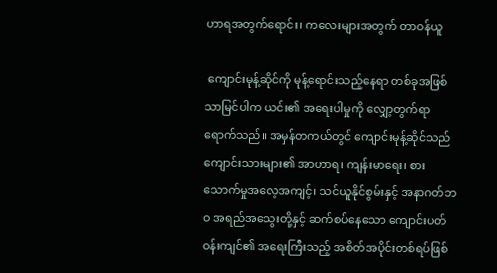ဟာရအတွက်ရောင်း၊ ကလေးများအတွက် တာဝန်ယူ

 ကျောင်းမုန့်ဆိုင်ကို မုန့်ရောင်းသည့်နေရာ တစ်ခုအဖြစ်သာမြင်ပါက ယင်း၏ အရေးပါမှုကို လျှော့တွက်ရာရောက်သည်။ အမှန်တကယ်တွင် ကျောင်းမုန့်ဆိုင်သည် ကျောင်းသားများ၏ အာဟာရ၊ ကျန်းမာရေး၊ စားသောက်မှုအလေ့အကျင့်၊ သင်ယူနိုင်စွမ်းနှင့် အနာဂတ်ဘဝ အရည်အသွေးတို့နှင့် ဆက်စပ်နေသော ကျောင်းပတ်ဝန်းကျင်၏ အရေးကြီးသည့် အစိတ်အပိုင်းတစ်ရပ်ဖြစ်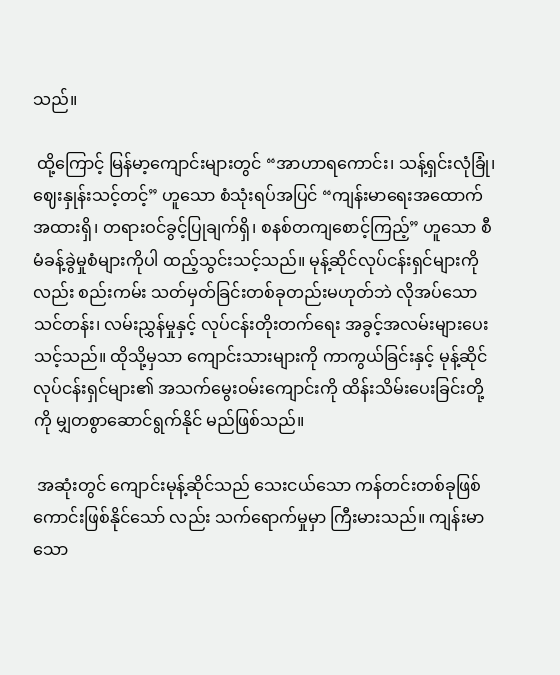သည်။

 ထို့ကြောင့် မြန်မာ့ကျောင်းများတွင် “အာဟာရကောင်း၊ သန့်ရှင်းလုံခြုံ၊ ဈေးနှုန်းသင့်တင့်” ဟူသော စံသုံးရပ်အပြင် “ကျန်းမာရေးအထောက်အထားရှိ၊ တရားဝင်ခွင့်ပြုချက်ရှိ၊ စနစ်တကျစောင့်ကြည့်” ဟူသော စီမံခန့်ခွဲမှုစံများကိုပါ ထည့်သွင်းသင့်သည်။ မုန့်ဆိုင်လုပ်ငန်းရှင်များကိုလည်း စည်းကမ်း သတ်မှတ်ခြင်းတစ်ခုတည်းမဟုတ်ဘဲ လိုအပ်သောသင်တန်း၊ လမ်းညွှန်မှုနှင့် လုပ်ငန်းတိုးတက်ရေး အခွင့်အလမ်းများပေးသင့်သည်။ ထိုသို့မှသာ ကျောင်းသားများကို ကာကွယ်ခြင်းနှင့် မုန့်ဆိုင် လုပ်ငန်းရှင်များ၏ အသက်မွေးဝမ်းကျောင်းကို ထိန်းသိမ်းပေးခြင်းတို့ကို မျှတစွာဆောင်ရွက်နိုင် မည်ဖြစ်သည်။

 အဆုံးတွင် ကျောင်းမုန့်ဆိုင်သည် သေးငယ်သော ကန်တင်းတစ်ခုဖြစ်ကောင်းဖြစ်နိုင်သော် လည်း သက်ရောက်မှုမှာ ကြီးမားသည်။ ကျန်းမာသော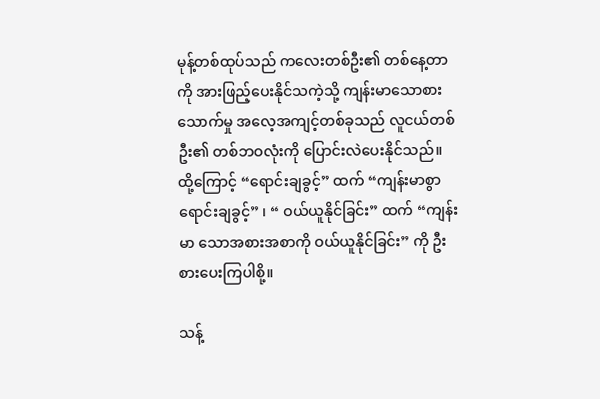မုန့်တစ်ထုပ်သည် ကလေးတစ်ဦး၏ တစ်နေ့တာကို အားဖြည့်ပေးနိုင်သကဲ့သို့ ကျန်းမာသောစားသောက်မှု အလေ့အကျင့်တစ်ခုသည် လူငယ်တစ်ဦး၏ တစ်ဘဝလုံးကို ပြောင်းလဲပေးနိုင်သည်။ ထို့ကြောင့် “ရောင်းချခွင့်” ထက် “ကျန်းမာစွာ ရောင်းချခွင့်” ၊ “ ဝယ်ယူနိုင်ခြင်း” ထက် “ကျန်းမာ သောအစားအစာကို ဝယ်ယူနိုင်ခြင်း” ကို ဦးစားပေးကြပါစို့။

သန့်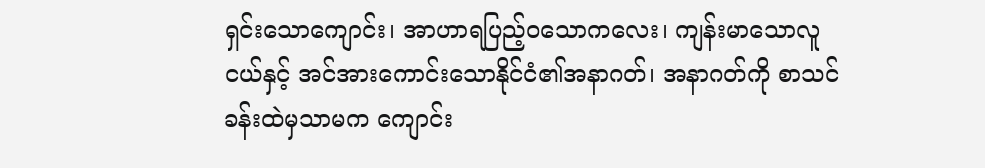ရှင်းသောကျောင်း၊ အာဟာရပြည့်ဝသောကလေး၊ ကျန်းမာသောလူငယ်နှင့် အင်အားကောင်းသောနိုင်ငံ၏အနာဂတ်၊ အနာဂတ်ကို စာသင်ခန်းထဲမှသာမက ကျောင်း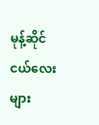မုန့်ဆိုင်ငယ်လေးများ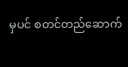မှပင် စတင်တည်ဆောက်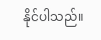နိုင်ပါသည်။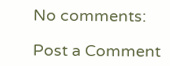No comments:

Post a Comment